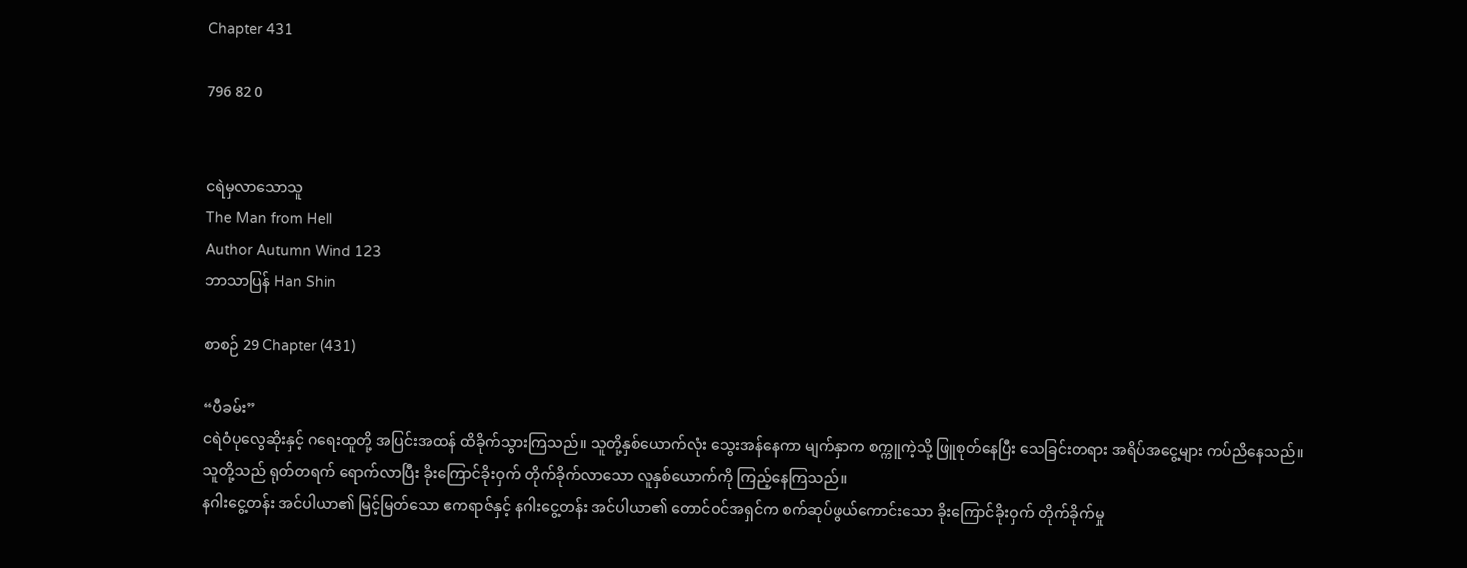Chapter 431

796 82 0


ငရဲမှလာသောသူ
The Man from Hell
Author Autumn Wind 123
ဘာသာပြန် Han Shin

စာစဉ် 29 Chapter (431)

“ပီခမ်း”
ငရဲဝံပုလွေဆိုးနှင့် ဂရေးထူတို့ အပြင်းအထန် ထိခိုက်သွားကြသည်။ သူတို့နှစ်ယောက်လုံး သွေးအန်နေကာ မျက်နှာက စက္ကူကဲ့သို့ ဖြူစုတ်နေပြီး သေခြင်းတရား အရိပ်အငွေ့များ ကပ်ညိနေသည်။
သူတို့သည် ရုတ်တရက် ရောက်လာပြီး ခိုးကြောင်ခိုးဝှက် တိုက်ခိုက်လာသော လူနှစ်ယောက်ကို ကြည့်နေကြသည်။
နဂါးငွေ့တန်း အင်ပါယာ၏ မြင့်မြတ်သော ဧကရာဇ်နှင့် နဂါးငွေ့တန်း အင်ပါယာ၏ တောင်ဝင်အရှင်က စက်ဆုပ်ဖွယ်ကောင်းသော ခိုးကြောင်ခိုးဝှက် တိုက်ခိုက်မှု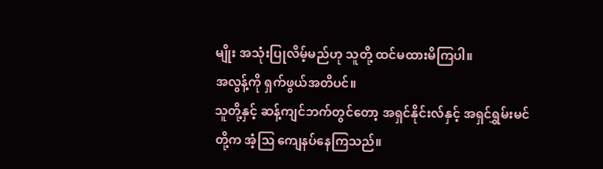မျိုး အသုံးပြုလိမ့်မည်ဟု သူတို့ ထင်မထားမိကြပါ။
အလွန့်ကို ရှက်ဖွယ်အတိပင်။
သူတို့နှင့် ဆန့်ကျင်ဘက်တွင်တော့ အရှင်နိုင်းလ်နှင့် အရှင်ရွှမ်းမင်တို့က အံ့ဩ ကျေနပ်နေကြသည်။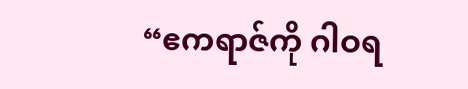“ဧကရာဇ်ကို ဂါဝရ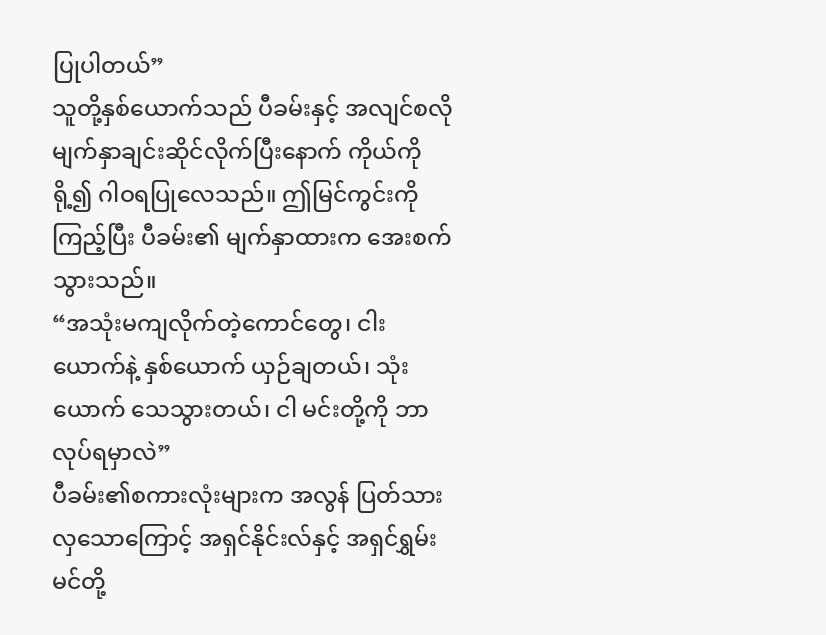ပြုပါတယ်”
သူတို့နှစ်ယောက်သည် ပီခမ်းနှင့် အလျင်စလို မျက်နှာချင်းဆိုင်လိုက်ပြီးနောက် ကိုယ်ကိုရို့၍ ဂါဝရပြုလေသည်။ ဤမြင်ကွင်းကိုကြည့်ပြီး ပီခမ်း၏ မျက်နှာထားက အေးစက်သွားသည်။
“အသုံးမကျလိုက်တဲ့ကောင်တွေ၊ ငါးယောက်နဲ့ နှစ်ယောက် ယှဉ်ချတယ်၊ သုံးယောက် သေသွားတယ်၊ ငါ မင်းတို့ကို ဘာလုပ်ရမှာလဲ”
ပီခမ်း၏စကားလုံးများက အလွန် ပြတ်သားလှသောကြောင့် အရှင်နိုင်းလ်နှင့် အရှင်ရွှမ်းမင်တို့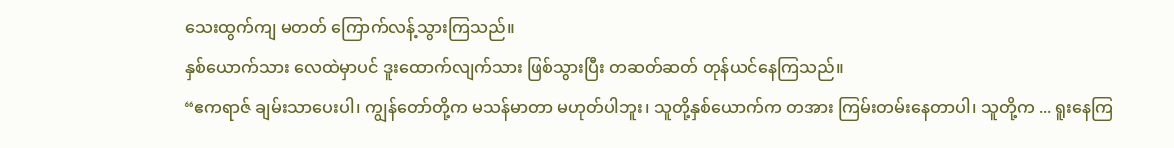သေးထွက်ကျ မတတ် ကြောက်လန့်သွားကြသည်။
နှစ်ယောက်သား လေထဲမှာပင် ဒူးထောက်လျက်သား ဖြစ်သွားပြီး တဆတ်ဆတ် တုန်ယင်နေကြသည်။
“ဧကရာဇ် ချမ်းသာပေးပါ၊ ကျွန်တော်တို့က မသန်မာတာ မဟုတ်ပါဘူး၊ သူတို့နှစ်ယောက်က တအား ကြမ်းတမ်းနေတာပါ၊ သူတို့က ... ရူးနေကြ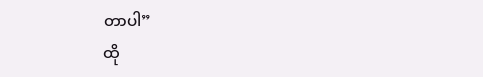တာပါ”
ထို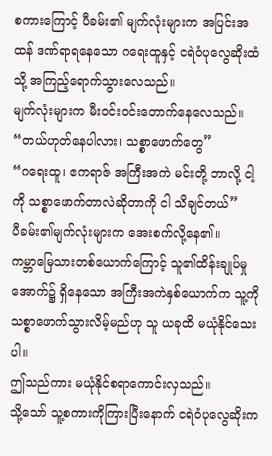စကားကြောင့် ပီခမ်း၏ မျက်လုံးများက အပြင်းအထန် ဒဏ်ရာရနေသော ဂရေးထူနှင့် ငရဲဝံပုလွေဆိုးထံသို့ အကြည့်ရောက်သွားလေသည်။
မျက်လုံးများက မီးဝင်းဝင်းတောက်နေလေသည်။
“တယ်ဟုတ်နေပါလား၊ သစ္စာဖောက်တွေ”
“ဂရေးထူ၊ ဧကရာဇ် အကြီးအကဲ မင်းတို့ ဘာလို့ ငါ့ကို သစ္စာဖောက်တာလဲဆိုတာကို ငါ သိချင်တယ်”
ပီခမ်း၏မျက်လုံးများက အေးစက်လို့နေ၏။
ကမ္ဘာမြေသားတစ်ယောက်ကြောင့် သူ၏ထိန်းချုပ်မှုအောက်၌ ရှိနေသော အကြီးအကဲနှစ်ယောက်က သူ့ကို သစ္စာဖောက်သွားလိမ့်မည်ဟု သူ ယခုထိ မယုံနိုင်သေးပါ။
ဤသည်ကား မယုံနိုင်စရာကောင်းလှသည်။
သို့သော် သူ့စကားကိုကြားပြီးနောက် ငရဲဝံပုလွေဆိုးက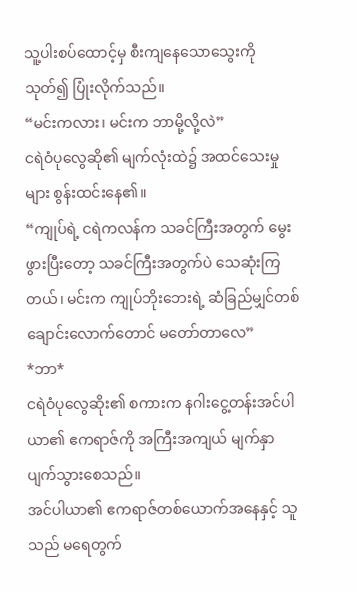သူ့ပါးစပ်ထောင့်မှ စီးကျနေသောသွေးကိုသုတ်၍ ပြုံးလိုက်သည်။
“မင်းကလား၊ မင်းက ဘာမို့လို့လဲ”
ငရဲဝံပုလွေဆို၏ မျက်လုံးထဲ၌ အထင်သေးမှုများ စွန်းထင်းနေ၏။
“ကျုပ်ရဲ့ ငရဲကလန်က သခင်ကြီးအတွက် မွေးဖွားပြီးတော့ သခင်ကြီးအတွက်ပဲ သေဆုံးကြတယ်၊ မင်းက ကျုပ်ဘိုးဘေးရဲ့ ဆံခြည်မျှင်တစ်ချောင်းလောက်တောင် မတော်တာလေ”
*ဘာ*
ငရဲဝံပုလွေဆိုး၏ စကားက နဂါးငွေ့တန်းအင်ပါယာ၏ ဧကရာဇ်ကို အကြီးအကျယ် မျက်နှာပျက်သွားစေသည်။
အင်ပါယာ၏ ဧကရာဇ်တစ်ယောက်အနေနှင့် သူသည် မရေတွက်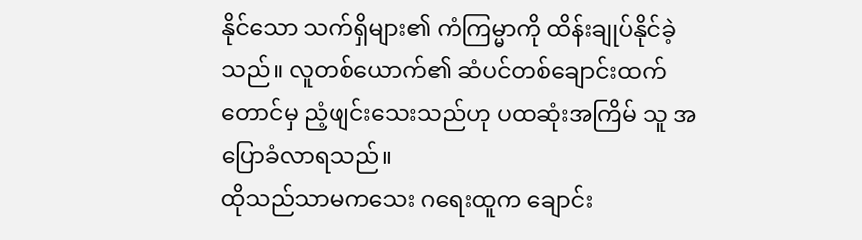နိုင်သော သက်ရှိများ၏ ကံကြမ္မာကို ထိန်းချုပ်နိုင်ခဲ့သည်။ လူတစ်ယောက်၏ ဆံပင်တစ်ချောင်းထက်တောင်မှ ညံ့ဖျင်းသေးသည်ဟု ပထဆုံးအကြိမ် သူ အပြောခံလာရသည်။
ထိုသည်သာမကသေး ဂရေးထူက ချောင်း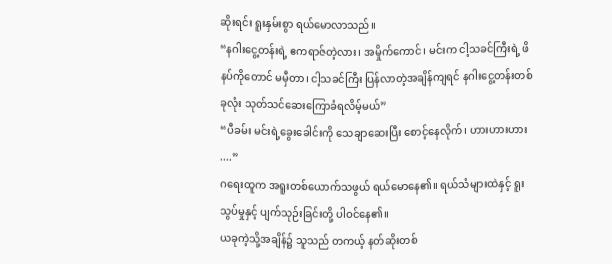ဆိုးရင်း ရူးနှမ်းစွာ ရယ်မောလာသည်။
“နဂါးငွေ့တန်းရဲ့ ဧကရာဇ်တဲ့လား၊ အမှိုက်ကောင်၊ မင်းက ငါ့သခင်ကြီးရဲ့ ဖိနပ်ကိုတောင် မမှီတာ၊ ငါ့သခင်ကြီး ပြန်လာတဲ့အချိန်ကျရင် နဂါးငွေ့တန်းတစ်ခုလုံး သုတ်သင်ဆေးကြောခံရလိမ့်မယ်”
“ပီခမ်း မင်းရဲ့ခွေးခေါင်းကို သေချာဆေးပြီး စောင့်နေလိုက်၊ ဟားဟားဟား ....”
ဂရေးထူက အရူးတစ်ယောက်သဖွယ် ရယ်မောနေ၏။ ရယ်သံများထဲနှင့် ရူးသွပ်မှုနှင့် ပျက်သုဉ်းခြင်းတို့ ပါဝင်နေ၏။
ယခုကဲ့သို့အချိန်၌ သူသည် တကယ့် နတ်ဆိုးတစ်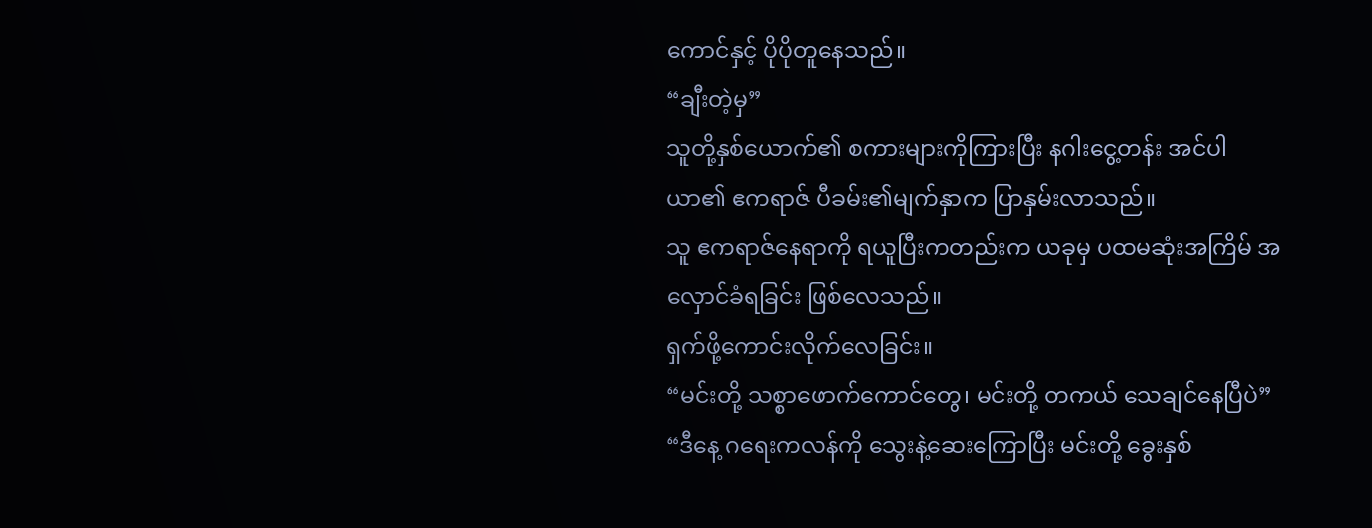ကောင်နှင့် ပိုပိုတူနေသည်။
“ချီးတဲ့မှ”
သူတို့နှစ်ယောက်၏ စကားများကိုကြားပြီး နဂါးငွေ့တန်း အင်ပါယာ၏ ဧကရာဇ် ပီခမ်း၏မျက်နှာက ပြာနှမ်းလာသည်။
သူ ဧကရာဇ်နေရာကို ရယူပြီးကတည်းက ယခုမှ ပထမဆုံးအကြိမ် အလှောင်ခံရခြင်း ဖြစ်လေသည်။
ရှက်ဖို့ကောင်းလိုက်လေခြင်း။
“မင်းတို့ သစ္စာဖောက်ကောင်တွေ၊ မင်းတို့ တကယ် သေချင်နေပြီပဲ”
“ဒီနေ့ ဂရေးကလန်ကို သွေးနဲ့ဆေးကြောပြီး မင်းတို့ ခွေးနှစ်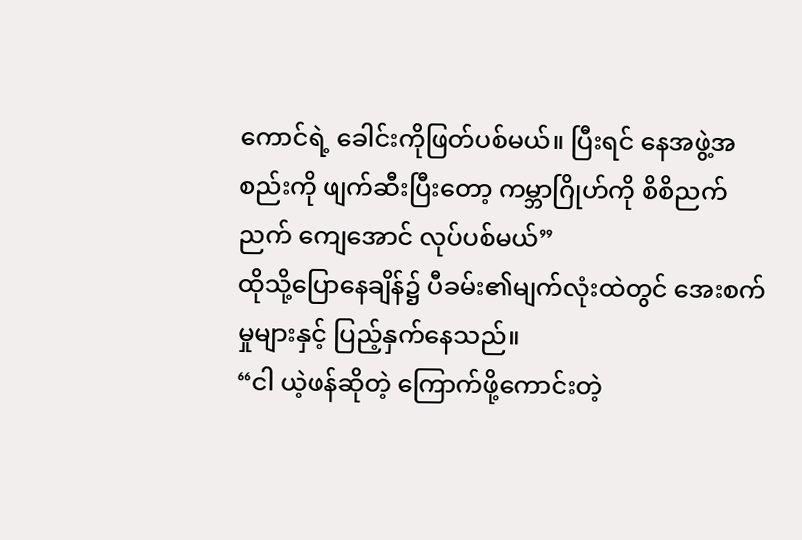ကောင်ရဲ့ ခေါင်းကိုဖြတ်ပစ်မယ်။ ပြီးရင် နေအဖွဲ့အစည်းကို ဖျက်ဆီးပြီးတော့ ကမ္ဘာဂြိုဟ်ကို စိစိညက်ညက် ကျေအောင် လုပ်ပစ်မယ်”
ထိုသို့ပြောနေချိန်၌ ပီခမ်း၏မျက်လုံးထဲတွင် အေးစက်မှုများနှင့် ပြည့်နှက်နေသည်။
“ငါ ယဲ့ဖန်ဆိုတဲ့ ကြောက်ဖို့ကောင်းတဲ့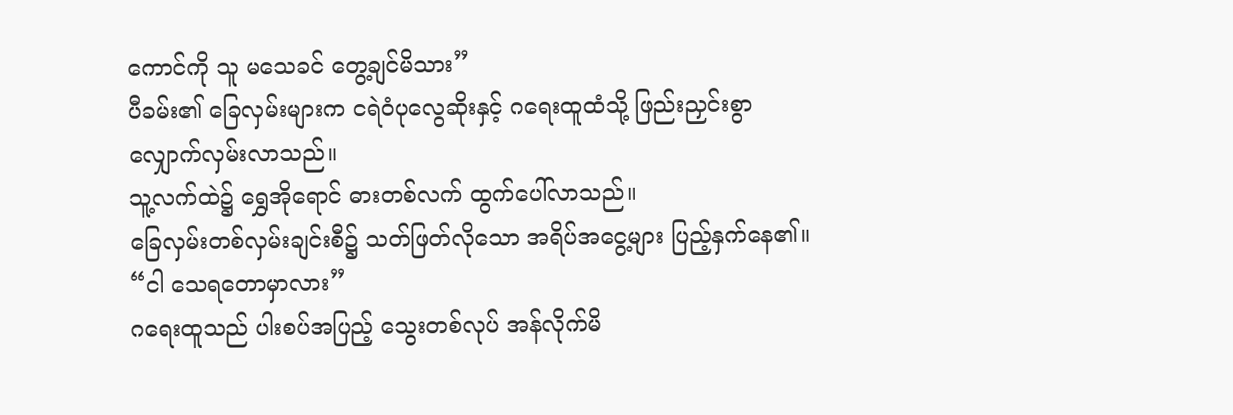ကောင်ကို သူ မသေခင် တွေ့ချင်မိသား”
ပီခမ်း၏ ခြေလှမ်းများက ငရဲဝံပုလွေဆိုးနှင့် ဂရေးထူထံသို့ ဖြည်းညှင်းစွာ လျှောက်လှမ်းလာသည်။
သူ့လက်ထဲ၌ ရွှေအိုရောင် ဓားတစ်လက် ထွက်ပေါ်လာသည်။
ခြေလှမ်းတစ်လှမ်းချင်းစီ၌ သတ်ဖြတ်လိုသော အရိပ်အငွေ့များ ပြည့်နှက်နေ၏။
“ငါ သေရတောမှာလား”
ဂရေးထူသည် ပါးစပ်အပြည့် သွေးတစ်လုပ် အန်လိုက်မိ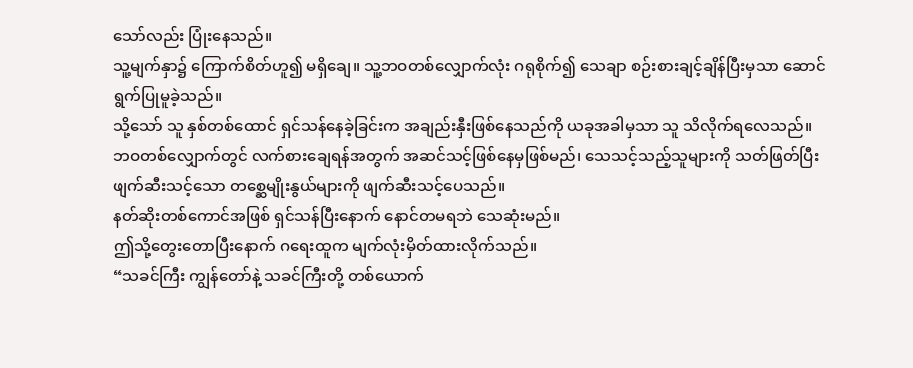သော်လည်း ပြုံးနေသည်။
သူ့မျက်နှာ၌ ကြောက်စိတ်ဟူ၍ မရှိချေ။ သူ့ဘဝတစ်လျှောက်လုံး ဂရုစိုက်၍ သေချာ စဉ်းစားချင့်ချိန်ပြီးမှသာ ဆောင်ရွက်ပြုမူခဲ့သည်။
သို့သော် သူ နှစ်တစ်ထောင် ရှင်သန်နေခဲ့ခြင်းက အချည်းနှီးဖြစ်နေသည်ကို ယခုအခါမှသာ သူ သိလိုက်ရလေသည်။
ဘဝတစ်လျှောက်တွင် လက်စားချေရန်အတွက် အဆင်သင့်ဖြစ်နေမှဖြစ်မည်၊ သေသင့်သည့်သူများကို သတ်ဖြတ်ပြီး ဖျက်ဆီးသင့်သော တစ္ဆေမျိုးနွယ်များကို ဖျက်ဆီးသင့်ပေသည်။
နတ်ဆိုးတစ်ကောင်အဖြစ် ရှင်သန်ပြီးနောက် နောင်တမရဘဲ သေဆုံးမည်။
ဤသို့တွေးတောပြီးနောက် ဂရေးထူက မျက်လုံးမှိတ်ထားလိုက်သည်။
“သခင်ကြီး ကျွန်တော်နဲ့ သခင်ကြီးတို့ တစ်ယောက်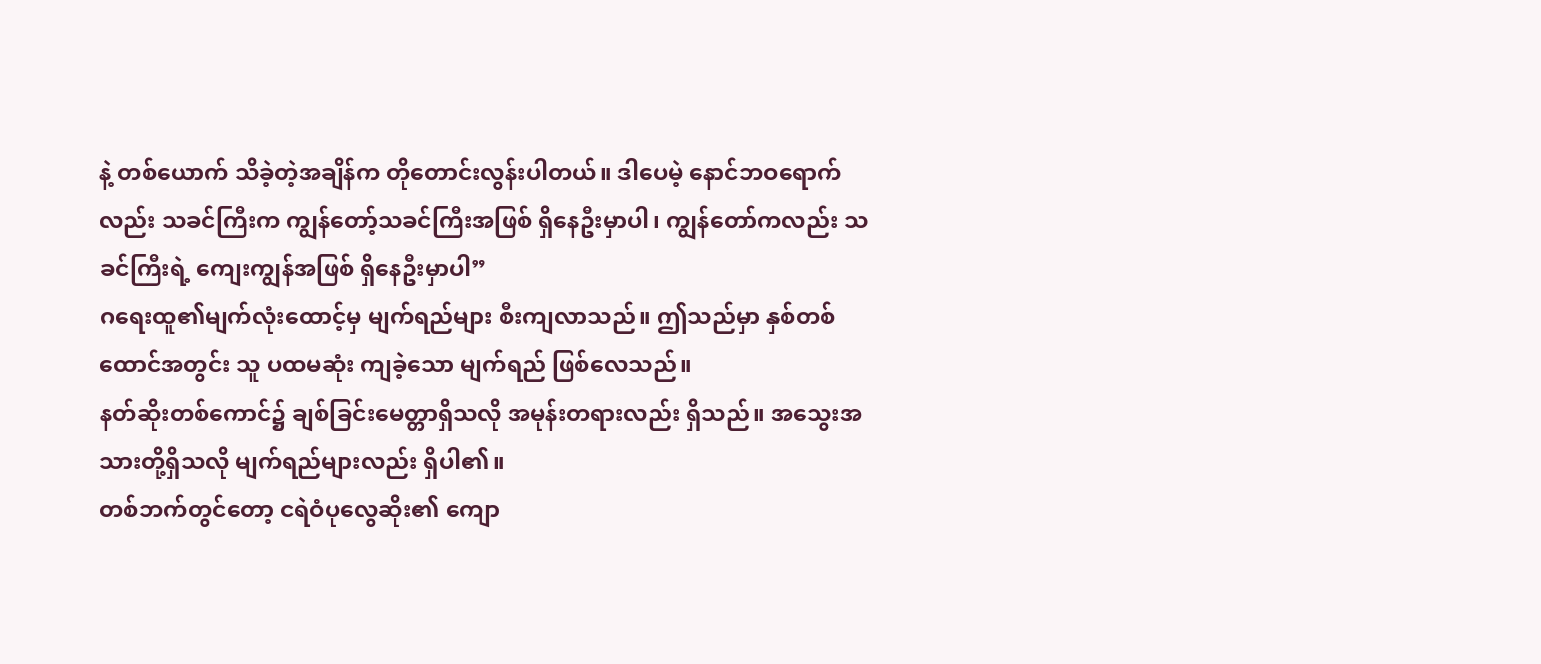နဲ့ တစ်ယောက် သိခဲ့တဲ့အချိန်က တိုတောင်းလွန်းပါတယ်။ ဒါပေမဲ့ နောင်ဘဝရောက်လည်း သခင်ကြီးက ကျွန်တော့်သခင်ကြီးအဖြစ် ရှိနေဦးမှာပါ၊ ကျွန်တော်ကလည်း သခင်ကြီးရဲ့ ကျေးကျွန်အဖြစ် ရှိနေဦးမှာပါ”
ဂရေးထူ၏မျက်လုံးထောင့်မှ မျက်ရည်များ စီးကျလာသည်။ ဤသည်မှာ နှစ်တစ်ထောင်အတွင်း သူ ပထမဆုံး ကျခဲ့သော မျက်ရည် ဖြစ်လေသည်။
နတ်ဆိုးတစ်ကောင်၌ ချစ်ခြင်းမေတ္တာရှိသလို အမုန်းတရားလည်း ရှိသည်။ အသွေးအသားတို့ရှိသလို မျက်ရည်များလည်း ရှိပါ၏။
တစ်ဘက်တွင်တော့ ငရဲဝံပုလွေဆိုး၏ ကျော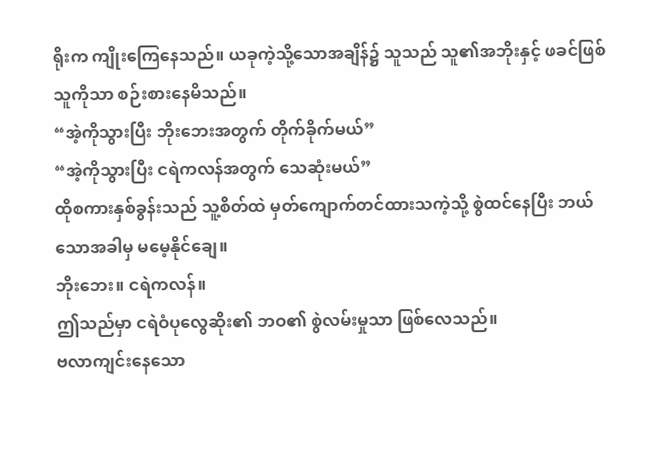ရိုးက ကျိုးကြေနေသည်။ ယခုကဲ့သို့သောအချိန်၌ သူသည် သူ၏အဘိုးနှင့် ဖခင်ဖြစ်သူကိုသာ စဉ်းစားနေမိသည်။
“အဲ့ကိုသွားပြီး ဘိုးဘေးအတွက် တိုက်ခိုက်မယ်”
“အဲ့ကိုသွားပြီး ငရဲကလန်အတွက် သေဆုံးမယ်”
ထိုစကားနှစ်ခွန်းသည် သူ့စိတ်ထဲ မှတ်ကျောက်တင်ထားသကဲ့သို့ စွဲထင်နေပြီး ဘယ်သောအခါမှ မမေ့နိုင်ချေ။
ဘိုးဘေး။ ငရဲကလန်။
ဤသည်မှာ ငရဲဝံပုလွေဆိုး၏ ဘဝ၏ စွဲလမ်းမှုသာ ဖြစ်လေသည်။
ဗလာကျင်းနေသော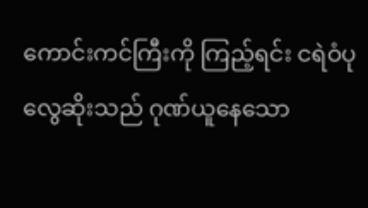ကောင်းကင်ကြီးကို ကြည့်ရင်း ငရဲဝံပုလွေဆိုးသည် ဂုဏ်ယူနေသော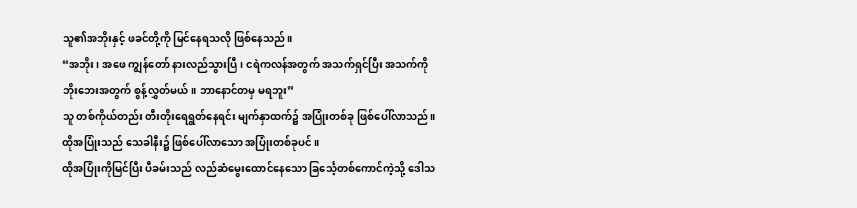သူ၏အဘိုးနှင့် ဖခင်တို့ကို မြင်နေရသလို ဖြစ်နေသည်။
“အဘိုး၊ အဖေ ကျွန်တော် နားလည်သွားပြီ၊ ငရဲကလန်အတွက် အသက်ရှင်ပြီး အသက်ကို ဘိုးဘေးအတွက် စွန့်လွှတ်မယ်။ ဘာနောင်တမှ မရဘူး”
သူ တစ်ကိုယ်တည်း တီးတိုးရေရွတ်နေရင်း မျက်နှာထက်၌ အပြုံးတစ်ခု ဖြစ်ပေါ်လာသည်။
ထိုအပြုံးသည် သေခါနီး၌ ဖြစ်ပေါ်လာသော အပြုံးတစ်ခုပင်။
ထိုအပြုံးကိုမြင်ပြီး ပီခမ်းသည် လည်ဆံမွေးထောင်နေသော ခြင်္သေ့တစ်ကောင်ကဲ့သို့ ဒေါသ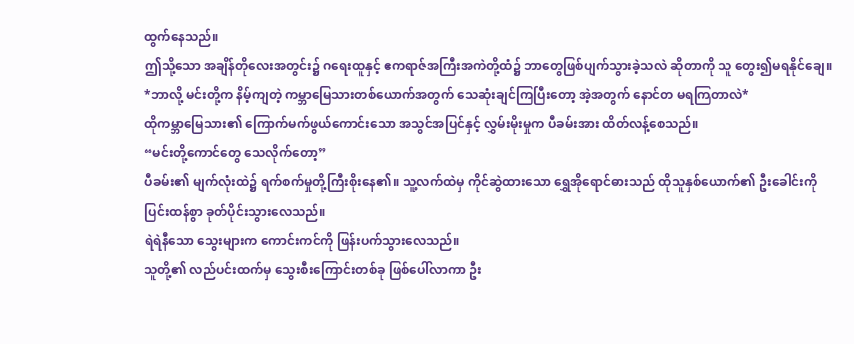ထွက်နေသည်။
ဤသို့သော အချိန်တိုလေးအတွင်း၌ ဂရေးထူနှင့် ဧကရာဇ်အကြီးအကဲတို့ထံ၌ ဘာတွေဖြစ်ပျက်သွားခဲ့သလဲ ဆိုတာကို သူ တွေး၍မရနိုင်ချေ။
*ဘာလို့ မင်းတို့က နိမ့်ကျတဲ့ ကမ္ဘာမြေသားတစ်ယောက်အတွက် သေဆုံးချင်ကြပြီးတော့ အဲ့အတွက် နောင်တ မရကြတာလဲ*
ထိုကမ္ဘာမြေသား၏ ကြောက်မက်ဖွယ်ကောင်းသော အသွင်အပြင်နှင့် လွှမ်းမိုးမှုက ပီခမ်းအား ထိတ်လန့်စေသည်။
“မင်းတို့ကောင်တွေ သေလိုက်တော့”
ပီခမ်း၏ မျက်လုံးထဲ၌ ရက်စက်မှုတို့ကြီးစိုးနေ၏။ သူ့လက်ထဲမှ ကိုင်ဆွဲထားသော ရွှေအိုရောင်ဓားသည် ထိုသူနှစ်ယောက်၏ ဦးခေါင်းကို ပြင်းထန်စွာ ခုတ်ပိုင်းသွားလေသည်။
ရဲရဲနီသော သွေးများက ကောင်းကင်ကို ဖြန်းပက်သွားလေသည်။
သူတို့၏ လည်ပင်းထက်မှ သွေးစီးကြောင်းတစ်ခု ဖြစ်ပေါ်လာကာ ဦး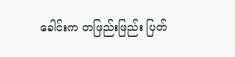ခေါင်းက တဖြည်းဖြည်း ပြတ်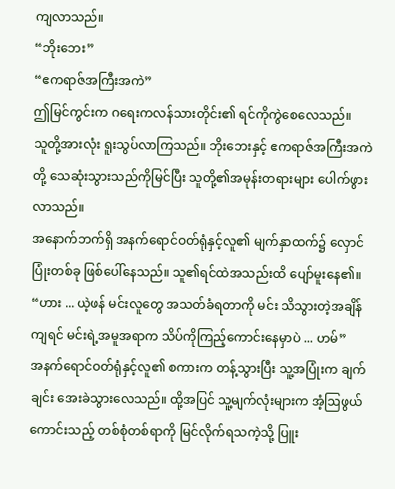ကျလာသည်။
“ဘိုးဘေး”
“ဧကရာဇ်အကြီးအကဲ”
ဤမြင်ကွင်းက ဂရေးကလန်သားတိုင်း၏ ရင်ကိုကွဲစေလေသည်။
သူတို့အားလုံး ရူးသွပ်လာကြသည်။ ဘိုးဘေးနှင့် ဧကရာဇ်အကြီးအကဲတို့ သေဆုံးသွားသည်ကိုမြင်ပြီး သူတို့၏အမုန်းတရားများ ပေါက်ဖွားလာသည်။
အနောက်ဘက်ရှိ အနက်ရောင်ဝတ်ရုံနှင့်လူ၏ မျက်နှာထက်၌ လှောင်ပြုံးတစ်ခု ဖြစ်ပေါ်နေသည်။ သူ၏ရင်ထဲအသည်းထိ ပျော်မူးနေ၏။
“ဟား ... ယဲ့ဖန် မင်းလူတွေ အသတ်ခံရတာကို မင်း သိသွားတဲ့အချိန်ကျရင် မင်းရဲ့အမူအရာက သိပ်ကိုကြည့်ကောင်းနေမှာပဲ ... ဟမ်”
အနက်ရောင်ဝတ်ရုံနှင့်လူ၏ စကားက တန့်သွားပြီး သူ့အပြုံးက ချက်ချင်း အေးခဲသွားလေသည်။ ထို့အပြင် သူ့မျက်လုံးများက အံ့ဩဖွယ်ကောင်းသည့် တစ်စုံတစ်ရာကို မြင်လိုက်ရသကဲ့သို့ ပြူး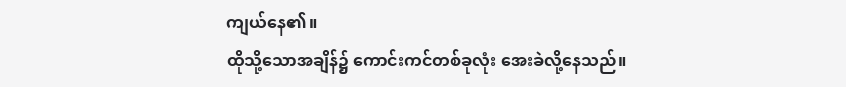ကျယ်နေ၏။
ထိုသို့သောအချိန်၌ ကောင်းကင်တစ်ခုလုံး အေးခဲလို့နေသည်။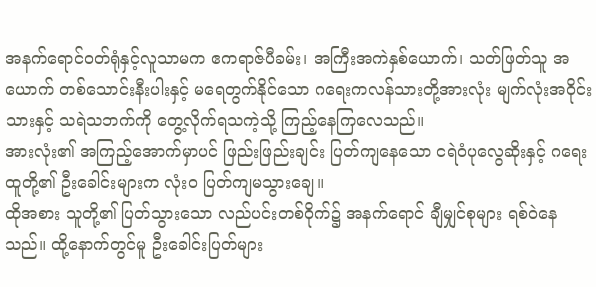အနက်ရောင်ဝတ်ရုံနှင့်လူသာမက ဧကရာဇ်ပီခမ်း၊ အကြီးအကဲနှစ်ယောက်၊ သတ်ဖြတ်သူ အယောက် တစ်သောင်းနီးပါးနှင့် မရေတွက်နိုင်သော ဂရေးကလန်သားတို့အားလုံး မျက်လုံးအဝိုင်းသားနှင့် သရဲသဘက်ကို တွေ့လိုက်ရသကဲ့သို့ ကြည့်နေကြလေသည်။
အားလုံး၏ အကြည့်အောက်မှာပင် ဖြည်းဖြည်းချင်း ပြတ်ကျနေသော ငရဲဝံပုလွေဆိုးနှင့် ဂရေးထူတို့၏ ဦးခေါင်းများက လုံးဝ ပြတ်ကျမသွားချေ။
ထိုအစား သူတို့၏ ပြတ်သွားသော လည်ပင်းတစ်ဝိုက်၌ အနက်ရောင် ချီမျှင်စုများ ရစ်ဝဲနေသည်။ ထို့နောက်တွင်မူ ဦးခေါင်းပြတ်များ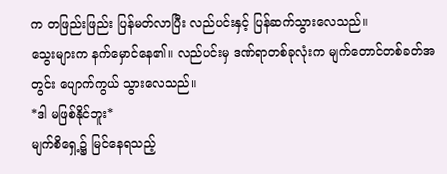က တဖြည်းဖြည်း ပြန်မတ်လာပြီး လည်ပင်းနှင့် ပြန်ဆက်သွားလေသည်။
သွေးများက နက်မှောင်နေ၏။ လည်ပင်းမှ ဒဏ်ရာတစ်ခုလုံးက မျက်တောင်တစ်ခတ်အတွင်း ပျောက်ကွယ် သွားလေသည်။
*ဒါ မဖြစ်နိုင်ဘူး*
မျက်စိရှေ့၌ မြင်နေရသည့်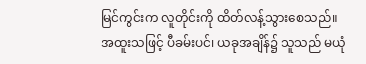မြင်ကွင်းက လူတိုင်းကို ထိတ်လန့်သွားစေသည်။
အထူးသဖြင့် ပီခမ်းပင်၊ ယခုအချိန်၌ သူသည် မယုံ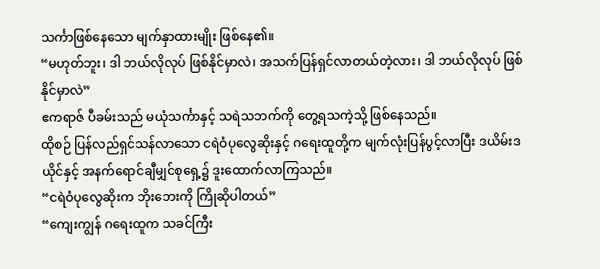သင်္ကာဖြစ်နေသော မျက်နှာထားမျိုး ဖြစ်နေ၏။
“မဟုတ်ဘူး၊ ဒါ ဘယ်လိုလုပ် ဖြစ်နိုင်မှာလဲ၊ အသက်ပြန်ရှင်လာတယ်တဲ့လား၊ ဒါ ဘယ်လိုလုပ် ဖြစ်နိုင်မှာလဲ”
ဧကရာဇ် ပီခမ်းသည် မယုံသင်္ကာနှင့် သရဲသဘက်ကို တွေ့ရသကဲ့သို့ ဖြစ်နေသည်။
ထိုစဉ် ပြန်လည်ရှင်သန်လာသော ငရဲဝံပုလွေဆိုးနှင့် ဂရေးထူတို့က မျက်လုံးပြန်ပွင့်လာပြီး ဒယိမ်းဒယိုင်နှင့် အနက်ရောင်ချီမျှင်စုရှေ့၌ ဒူးထောက်လာကြသည်။
“ငရဲဝံပုလွေဆိုးက ဘိုးဘေးကို ကြိုဆိုပါတယ်”
“ကျေးကျွန် ဂရေးထူက သခင်ကြီး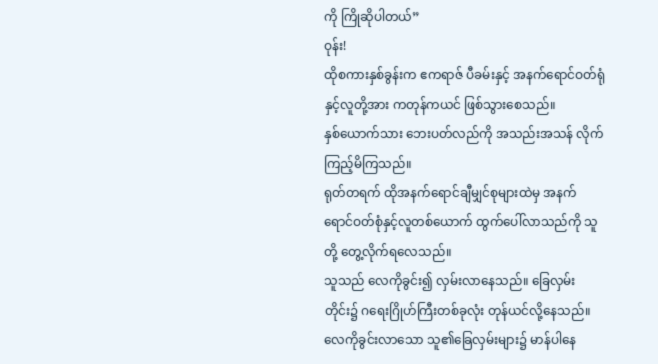ကို ကြိုဆိုပါတယ်”
ဝုန်း!
ထိုစကားနှစ်ခွန်းက ဧကရာဇ် ပီခမ်းနှင့် အနက်ရောင်ဝတ်ရုံနှင့်လူတို့အား ကတုန်ကယင် ဖြစ်သွားစေသည်။
နှစ်ယောက်သား ဘေးပတ်လည်ကို အသည်းအသန် လိုက်ကြည့်မိကြသည်။
ရုတ်တရက် ထိုအနက်ရောင်ချီမျှင်စုများထဲမှ အနက်ရောင်ဝတ်စုံနှင့်လူတစ်ယောက် ထွက်ပေါ်လာသည်ကို သူတို့ တွေ့လိုက်ရလေသည်။
သူသည် လေကိုခွင်း၍ လှမ်းလာနေသည်။ ခြေလှမ်းတိုင်း၌ ဂရေးဂြိုဟ်ကြီးတစ်ခုလုံး တုန်ယင်လို့နေသည်။
လေကိုခွင်းလာသော သူ၏ခြေလှမ်းများ၌ မာန်ပါနေ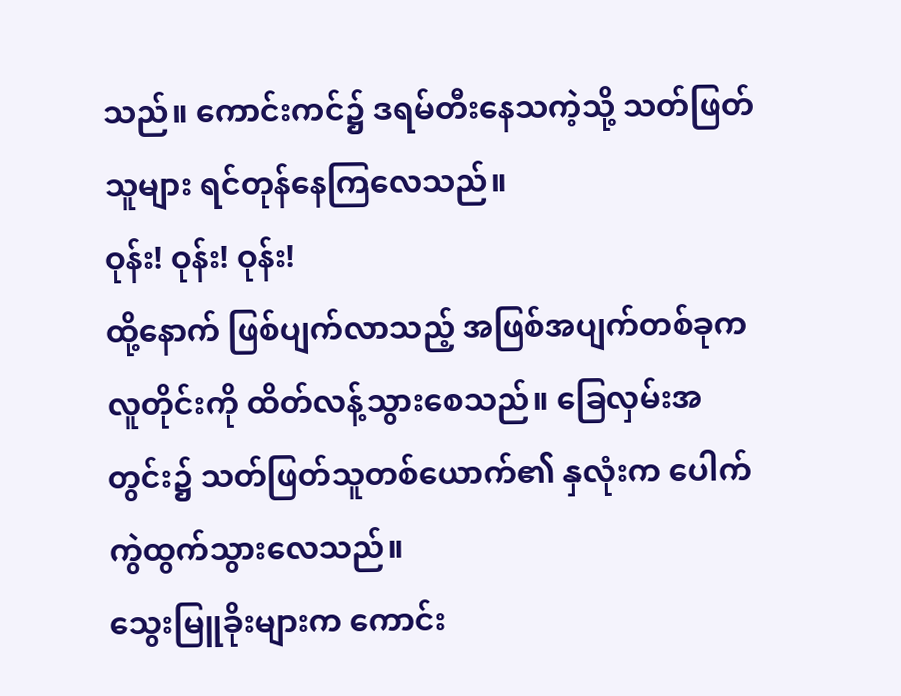သည်။ ကောင်းကင်၌ ဒရမ်တီးနေသကဲ့သို့ သတ်ဖြတ်သူများ ရင်တုန်နေကြလေသည်။
ဝုန်း! ဝုန်း! ဝုန်း!
ထို့နောက် ဖြစ်ပျက်လာသည့် အဖြစ်အပျက်တစ်ခုက လူတိုင်းကို ထိတ်လန့်သွားစေသည်။ ခြေလှမ်းအတွင်း၌ သတ်ဖြတ်သူတစ်ယောက်၏ နှလုံးက ပေါက်ကွဲထွက်သွားလေသည်။
သွေးမြူခိုးများက ကောင်း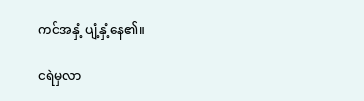ကင်အနှံ့ ပျံ့နှံ့နေ၏။

ငရဲမှလာ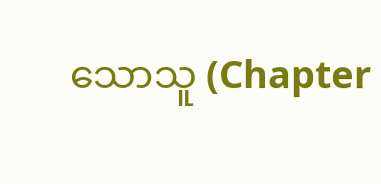သောသူ (Chapter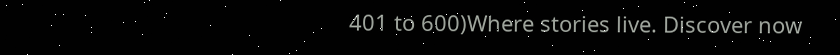401 to 600)Where stories live. Discover now